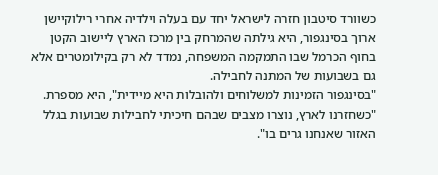כשוורד סיטבון חזרה לישראל יחד עם בעלה וילדיה אחרי רילוקיישן ארוך בסינגפור, היא גילתה שהמרחק בין מרכז הארץ ליישוב הקטן בחוף הכרמל שבו התמקמה המשפחה, נמדד לא רק בקילומטרים אלא גם בשבועות של המתנה לחבילה.
"בסינגפור הזמינות למשלוחים ולהובלות היא מיידית", היא מספרת. "כשחזרנו לארץ, נוצרו מצבים שבהם חיכיתי לחבילות שבועות בגלל האזור שאנחנו גרים בו".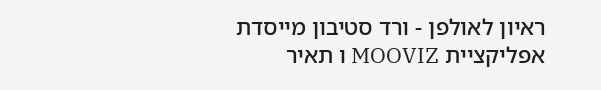ראיון לאולפן - ורד סטיבון מייסדת אפליקציית MOOVIZ ו תאיר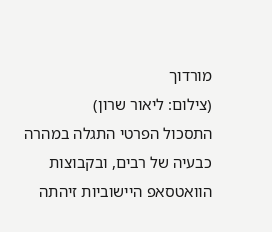מורדוך
(צילום: ליאור שרון)
התסכול הפרטי התגלה במהרה כבעיה של רבים, ובקבוצות הוואטסאפ היישוביות זיהתה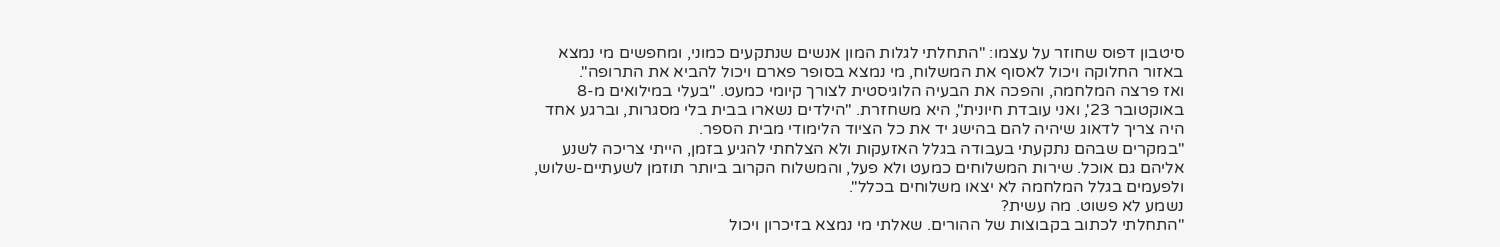סיטבון דפוס שחוזר על עצמו: "התחלתי לגלות המון אנשים שנתקעים כמוני, ומחפשים מי נמצא באזור החלוקה ויכול לאסוף את המשלוח, מי נמצא בסופר פארם ויכול להביא את התרופה".
ואז פרצה המלחמה, והפכה את הבעיה הלוגיסטית לצורך קיומי כמעט. "בעלי במילואים מ-8 באוקטובר 23', ואני עובדת חיונית", היא משחזרת. "הילדים נשארו בבית בלי מסגרות, וברגע אחד היה צריך לדאוג שיהיה להם בהישג יד את כל הציוד הלימודי מבית הספר.
"במקרים שבהם נתקעתי בעבודה בגלל האזעקות ולא הצלחתי להגיע בזמן, הייתי צריכה לשנע אליהם גם אוכל. שירות המשלוחים כמעט ולא פעל, והמשלוח הקרוב ביותר תוזמן לשעתיים-שלוש, ולפעמים בגלל המלחמה לא יצאו משלוחים בכלל".
נשמע לא פשוט. מה עשית?
"התחלתי לכתוב בקבוצות של ההורים. שאלתי מי נמצא בזיכרון ויכול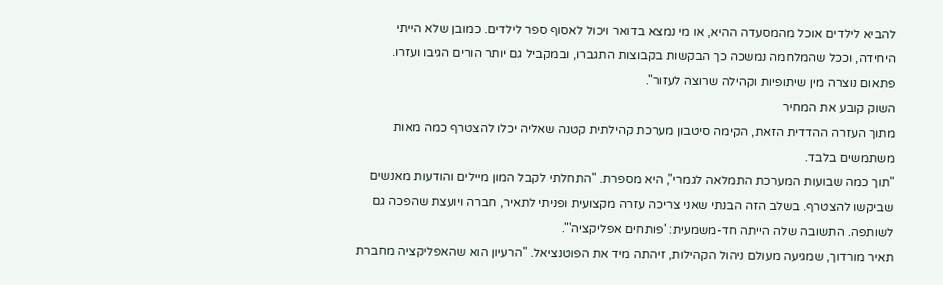להביא לילדים אוכל מהמסעדה ההיא, או מי נמצא בדואר ויכול לאסוף ספר לילדים. כמובן שלא הייתי היחידה, וככל שהמלחמה נמשכה כך הבקשות בקבוצות התגברו, ובמקביל גם יותר הורים הגיבו ועזרו. פתאום נוצרה מין שיתופיות וקהילה שרוצה לעזור".
השוק קובע את המחיר
מתוך העזרה ההדדית הזאת, הקימה סיטבון מערכת קהילתית קטנה שאליה יכלו להצטרף כמה מאות משתמשים בלבד.
"תוך כמה שבועות המערכת התמלאה לגמרי", היא מספרת. "התחלתי לקבל המון מיילים והודעות מאנשים שביקשו להצטרף. בשלב הזה הבנתי שאני צריכה עזרה מקצועית ופניתי לתאיר, חברה ויועצת שהפכה גם לשותפה. התשובה שלה הייתה חד-משמעית: 'פותחים אפליקציה'".
תאיר מורדוך, שמגיעה מעולם ניהול הקהילות, זיהתה מיד את הפוטנציאל. "הרעיון הוא שהאפליקציה מחברת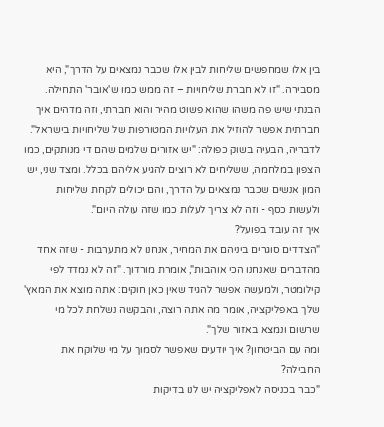בין אלו שמחפשים שליחות לבין אלו שכבר נמצאים על הדרך", היא מסבירה. "זו לא חברת שליחויות – זה ממש כמו ש'אובר' התחילה. הבנתי שיש פה משהו שהוא פשוט מהיר והוא חברתי, וזה מדהים איך חברתית אפשר להוזיל את העלויות המטורפות של שליחויות בישראל".
לדבריה, הבעיה בשוק כפולה: "יש אזורים שלמים שהם די מנותקים, כמו הצפון במלחמה, ששליחים לא רוצים להגיע אליהם בכלל. ומצד שני, יש המון אנשים שכבר נמצאים על הדרך, והם יכולים לקחת שליחות ולעשות כסף - וזה לא צריך לעלות כמו שזה עולה היום".
איך זה עובד בפועל?
"הצדדים סוגרים ביניהם את המחיר, אנחנו לא מתערבות - שזה אחד מהדברים שאנחנו הכי אוהבות", אומרת מורדוך. "זה לא נמדד לפי קילומטר, ולמעשה אפשר להגיד שאין כאן חוקים: אתה מוצא את המאץ' שלך באפליקציה, אומר מה אתה רוצה, והבקשה נשלחת לכל מי שרשום ונמצא באזור שלך".
ומה עם הביטחון? איך יודעים שאפשר לסמוך על מי שלוקח את החבילה?
"כבר בכניסה לאפליקציה יש לנו בדיקות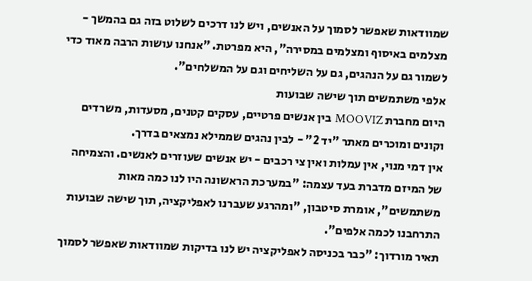שמוודאות שאפשר לסמוך על האנשים, ויש לנו דרכים לשלוט בזה גם בהמשך - מצלמים באיסוף ומצלמים במסירה", היא מפרטת. "אנחנו עושות הרבה מאוד כדי לשמור גם על הנהגים, גם על השליחים וגם על המשלחים".
אלפי משתמשים תוך שישה שבועות
היום מחברת MOOVIZ בין אנשים פרטיים, עסקים קטנים, מסעדות, משרדים וקונים ומוכרים מאתר "יד 2" - לבין נהגים שממילא נמצאים בדרך.
אין דמי מנוי, אין עמלות ואין צי רכבים - יש אנשים שעוזרים לאנשים. והצמיחה של המיזם מדברת בעד עצמה: "במערכת הראשונה היו לנו כמה מאות משתמשים", אומרת סיטבון, "ומהרגע שעברנו לאפליקציה, תוך שישה שבועות התרחבנו לכמה אלפים".
תאיר מורדוך: "כבר בכניסה לאפליקציה יש לנו בדיקות שמוודאות שאפשר לסמוך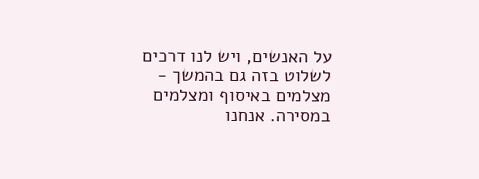על האנשים, ויש לנו דרכים לשלוט בזה גם בהמשך - מצלמים באיסוף ומצלמים במסירה. אנחנו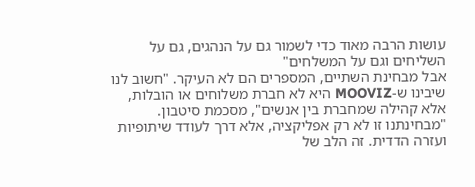עושות הרבה מאוד כדי לשמור גם על הנהגים, גם על השליחים וגם על המשלחים"
אבל מבחינת השתיים, המספרים הם לא העיקר. "חשוב לנו שיבינו ש-MOOVIZ היא לא חברת משלוחים או הובלות, אלא קהילה שמחברת בין אנשים", מסכמת סיטבון. "מבחינתנו זו לא רק אפליקציה, אלא דרך לעודד שיתופיות ועזרה הדדית. זה הלב של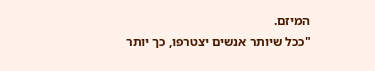המיזם.
"ככל שיותר אנשים יצטרפו, כך יותר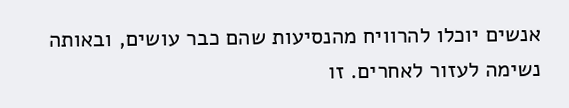אנשים יוכלו להרוויח מהנסיעות שהם כבר עושים, ובאותה נשימה לעזור לאחרים. זו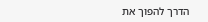הדרך להפוך את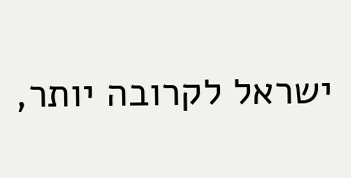ישראל לקרובה יותר,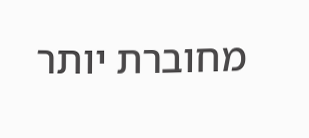מחוברת יותר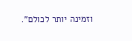וזמינה יותר לכולם".